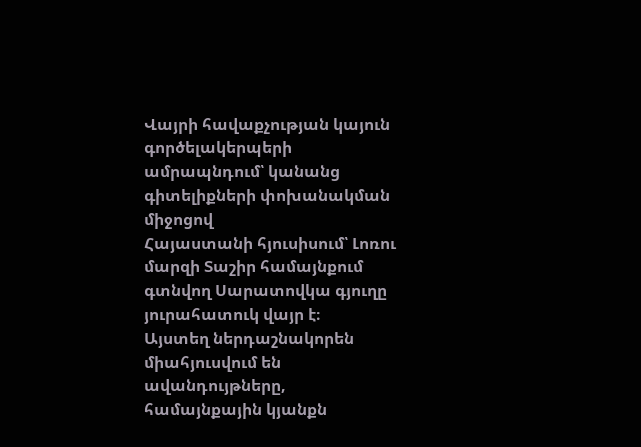Վայրի հավաքչության կայուն գործելակերպերի ամրապնդում՝ կանանց գիտելիքների փոխանակման միջոցով
Հայաստանի հյուսիսում՝ Լոռու մարզի Տաշիր համայնքում գտնվող Սարատովկա գյուղը յուրահատուկ վայր է։
Այստեղ ներդաշնակորեն միահյուսվում են ավանդույթները, համայնքային կյանքն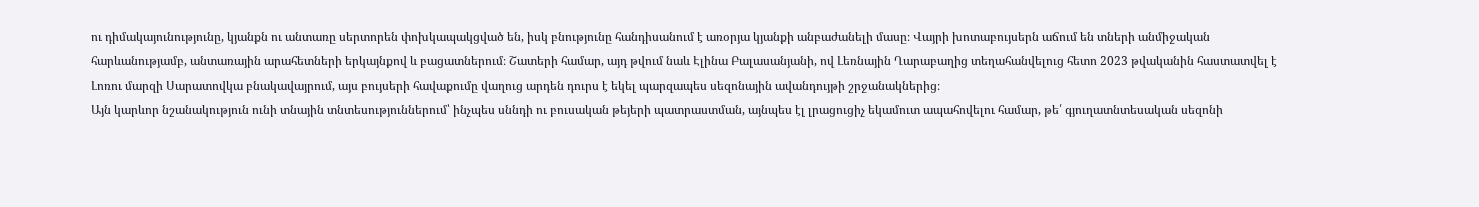ու դիմակայունությունը, կյանքն ու անտառը սերտորեն փոխկապակցված են, իսկ բնությունը հանդիսանում է առօրյա կյանքի անբաժանելի մասը։ Վայրի խոտաբույսերն աճում են տների անմիջական հարևանությամբ, անտառային արահետների երկայնքով և բացատներում։ Շատերի համար, այդ թվում նաև Էլինա Բալասանյանի, ով Լեռնային Ղարաբաղից տեղահանվելուց հետո 2023 թվականին հաստատվել է Լոռու մարզի Սարատովկա բնակավայրում, այս բույսերի հավաքումը վաղուց արդեն դուրս է եկել պարզապես սեզոնային ավանդույթի շրջանակներից։
Այն կարևոր նշանակություն ունի տնային տնտեսություններում՝ ինչպես սննդի ու բուսական թեյերի պատրաստման, այնպես էլ լրացուցիչ եկամուտ ապահովելու համար, թե՛ գյուղատնտեսական սեզոնի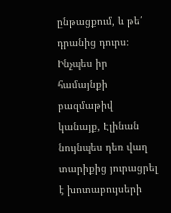ընթացքում, և թե՛ դրանից դուրս։
Ինչպես իր համայնքի բազմաթիվ կանայք, Էլինան նույնպես դեռ վաղ տարիքից յուրացրել է խոտաբույսերի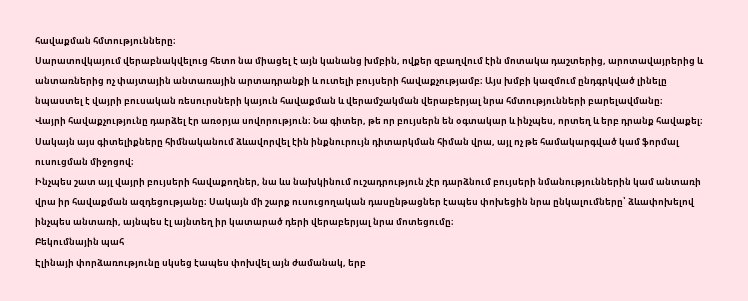հավաքման հմտությունները։
Սարատովկայում վերաբնակվելուց հետո նա միացել է այն կանանց խմբին, ովքեր զբաղվում էին մոտակա դաշտերից, արոտավայրերից և անտառներից ոչ փայտային անտառային արտադրանքի և ուտելի բույսերի հավաքչությամբ։ Այս խմբի կազմում ընդգրկված լինելը նպաստել է վայրի բուսական ռեսուրսների կայուն հավաքման և վերամշակման վերաբերյալ նրա հմտությունների բարելավմանը։
Վայրի հավաքչությունը դարձել էր առօրյա սովորություն։ Նա գիտեր, թե որ բույսերն են օգտակար և ինչպես, որտեղ և երբ դրանք հավաքել։ Սակայն այս գիտելիքները հիմնականում ձևավորվել էին ինքնուրույն դիտարկման հիման վրա, այլ ոչ թե համակարգված կամ ֆորմալ ուսուցման միջոցով։
Ինչպես շատ այլ վայրի բույսերի հավաքողներ, նա ևս նախկինում ուշադրություն չէր դարձնում բույսերի նմանություններին կամ անտառի վրա իր հավաքման ազդեցությանը։ Սակայն մի շարք ուսուցողական դասընթացներ էապես փոխեցին նրա ընկալումները՝ ձևափոխելով ինչպես անտառի, այնպես էլ այնտեղ իր կատարած դերի վերաբերյալ նրա մոտեցումը։
Բեկումնային պահ
Էլինայի փորձառությունը սկսեց էապես փոխվել այն ժամանակ, երբ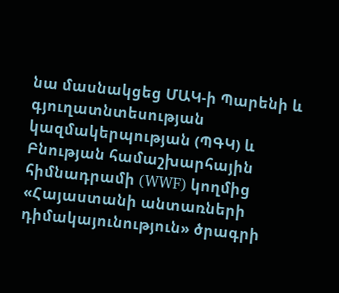նա մասնակցեց ՄԱԿ-ի Պարենի և գյուղատնտեսության կազմակերպության (ՊԳԿ) և Բնության համաշխարհային հիմնադրամի (WWF) կողմից «Հայաստանի անտառների դիմակայունություն» ծրագրի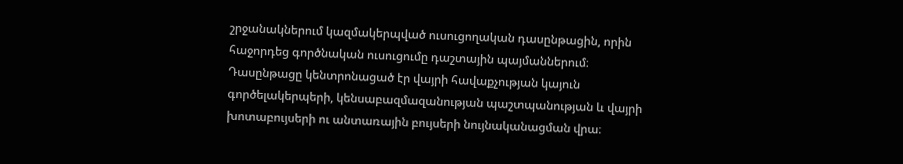շրջանակներում կազմակերպված ուսուցողական դասընթացին, որին հաջորդեց գործնական ուսուցումը դաշտային պայմաններում։ Դասընթացը կենտրոնացած էր վայրի հավաքչության կայուն գործելակերպերի, կենսաբազմազանության պաշտպանության և վայրի խոտաբույսերի ու անտառային բույսերի նույնականացման վրա։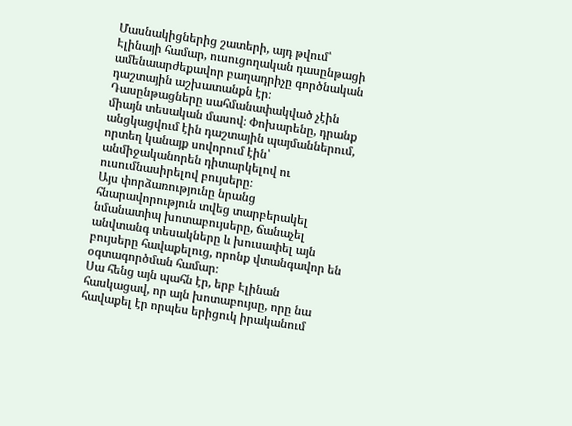Մասնակիցներից շատերի, այդ թվում՝ Էլինայի համար, ուսուցողական դասընթացի ամենաարժեքավոր բաղադրիչը գործնական դաշտային աշխատանքն էր։
Դասընթացները սահմանափակված չէին միայն տեսական մասով։ Փոխարենը, դրանք անցկացվում էին դաշտային պայմաններում, որտեղ կանայք սովորում էին՝ անմիջականորեն դիտարկելով ու ուսումնասիրելով բույսերը։
Այս փորձառությունը նրանց հնարավորություն տվեց տարբերակել նմանատիպ խոտաբույսերը, ճանաչել անվտանգ տեսակները և խուսափել այն բույսերը հավաքելուց, որոնք վտանգավոր են օգտագործման համար։
Սա հենց այն պահն էր, երբ Էլինան հասկացավ, որ այն խոտաբույսը, որը նա հավաքել էր որպես երիցուկ իրականում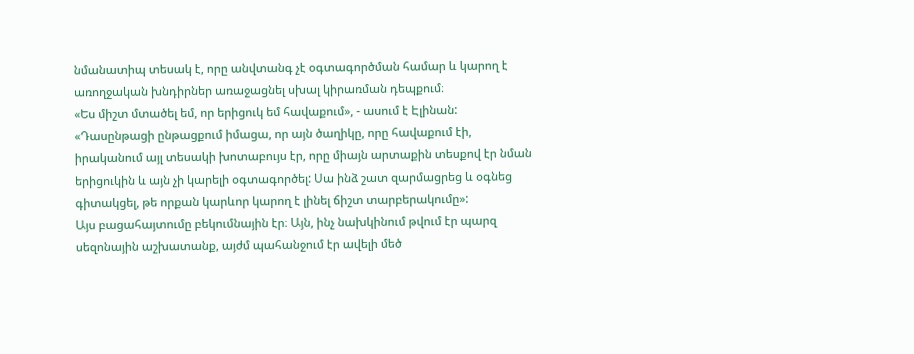նմանատիպ տեսակ է, որը անվտանգ չէ օգտագործման համար և կարող է առողջական խնդիրներ առաջացնել սխալ կիրառման դեպքում։
«Ես միշտ մտածել եմ, որ երիցուկ եմ հավաքում», - ասում է Էլինան: «Դասընթացի ընթացքում իմացա, որ այն ծաղիկը, որը հավաքում էի, իրականում այլ տեսակի խոտաբույս էր, որը միայն արտաքին տեսքով էր նման երիցուկին և այն չի կարելի օգտագործել: Սա ինձ շատ զարմացրեց և օգնեց գիտակցել, թե որքան կարևոր կարող է լինել ճիշտ տարբերակումը»:
Այս բացահայտումը բեկումնային էր։ Այն, ինչ նախկինում թվում էր պարզ սեզոնային աշխատանք, այժմ պահանջում էր ավելի մեծ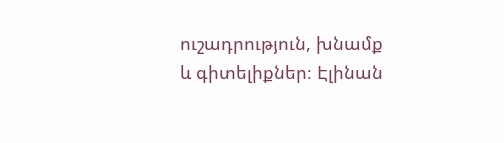ուշադրություն, խնամք և գիտելիքներ։ Էլինան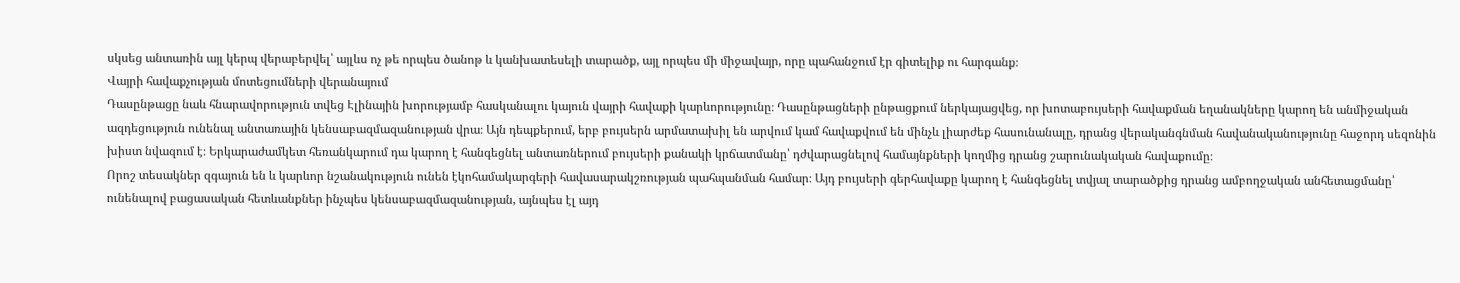սկսեց անտառին այլ կերպ վերաբերվել՝ այլևս ոչ թե որպես ծանոթ և կանխատեսելի տարածք, այլ որպես մի միջավայր, որը պահանջում էր գիտելիք ու հարգանք։
Վայրի հավաքչության մոտեցումների վերանայում
Դասընթացը նաև հնարավորություն տվեց Էլինային խորությամբ հասկանալու կայուն վայրի հավաքի կարևորությունը։ Դասընթացների ընթացքում ներկայացվեց, որ խոտաբույսերի հավաքման եղանակները կարող են անմիջական ազդեցություն ունենալ անտառային կենսաբազմազանության վրա։ Այն դեպքերում, երբ բույսերն արմատախիլ են արվում կամ հավաքվում են մինչև լիարժեք հասունանալը, դրանց վերականգնման հավանականությունը հաջորդ սեզոնին խիստ նվազում է։ Երկարաժամկետ հեռանկարում դա կարող է հանգեցնել անտառներում բույսերի քանակի կրճատմանը՝ դժվարացնելով համայնքների կողմից դրանց շարունակական հավաքումը։
Որոշ տեսակներ զգայուն են և կարևոր նշանակություն ունեն էկոհամակարգերի հավասարակշռության պահպանման համար։ Այդ բույսերի գերհավաքը կարող է հանգեցնել տվյալ տարածքից դրանց ամբողջական անհետացմանը՝ ունենալով բացասական հետևանքներ ինչպես կենսաբազմազանության, այնպես էլ այդ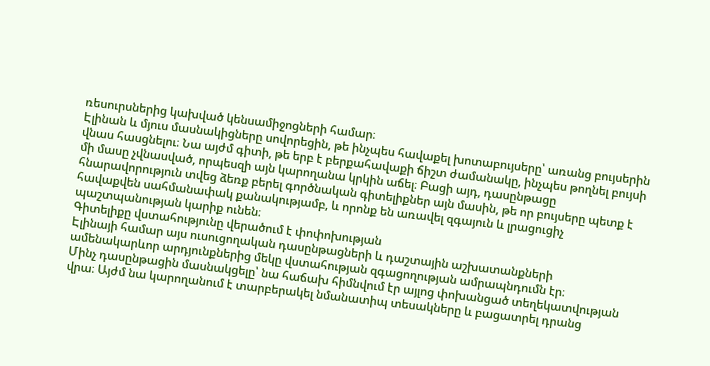ռեսուրսներից կախված կենսամիջոցների համար։
Էլինան և մյուս մասնակիցները սովորեցին, թե ինչպես հավաքել խոտաբույսերը՝ առանց բույսերին վնաս հասցնելու։ Նա այժմ գիտի, թե երբ է բերքահավաքի ճիշտ ժամանակը, ինչպես թողնել բույսի մի մասը չվնասված, որպեսզի այն կարողանա կրկին աճել։ Բացի այդ, դասընթացը հնարավորություն տվեց ձեռք բերել գործնական գիտելիքներ այն մասին, թե որ բույսերը պետք է հավաքվեն սահմանափակ քանակությամբ, և որոնք են առավել զգայուն և լրացուցիչ պաշտպանության կարիք ունեն։
Գիտելիքը վստահությունը վերածում է փոփոխության
Էլինայի համար այս ուսուցողական դասընթացների և դաշտային աշխատանքների ամենակարևոր արդյունքներից մեկը վստահության զգացողության ամրապնդումն էր։
Մինչ դասընթացին մասնակցելը՝ նա հաճախ հիմնվում էր այլոց փոխանցած տեղեկատվության վրա։ Այժմ նա կարողանում է տարբերակել նմանատիպ տեսակները և բացատրել դրանց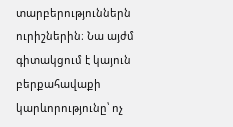տարբերություններն ուրիշներին։ Նա այժմ գիտակցում է կայուն բերքահավաքի կարևորությունը՝ ոչ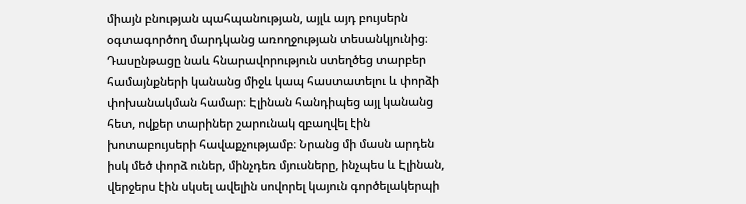միայն բնության պահպանության, այլև այդ բույսերն օգտագործող մարդկանց առողջության տեսանկյունից։
Դասընթացը նաև հնարավորություն ստեղծեց տարբեր համայնքների կանանց միջև կապ հաստատելու և փորձի փոխանակման համար։ Էլինան հանդիպեց այլ կանանց հետ, ովքեր տարիներ շարունակ զբաղվել էին խոտաբույսերի հավաքչությամբ։ Նրանց մի մասն արդեն իսկ մեծ փորձ ուներ, մինչդեռ մյուսները, ինչպես և Էլինան, վերջերս էին սկսել ավելին սովորել կայուն գործելակերպի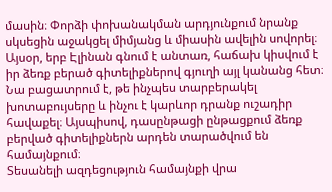մասին։ Փորձի փոխանակման արդյունքում նրանք սկսեցին աջակցել միմյանց և միասին ավելին սովորել։
Այսօր, երբ Էլինան գնում է անտառ, հաճախ կիսվում է իր ձեռք բերած գիտելիքներով գյուղի այլ կանանց հետ։ Նա բացատրում է, թե ինչպես տարբերակել խոտաբույսերը և ինչու է կարևոր դրանք ուշադիր հավաքել։ Այսպիսով, դասընթացի ընթացքում ձեռք բերված գիտելիքներն արդեն տարածվում են համայնքում։
Տեսանելի ազդեցություն համայնքի վրա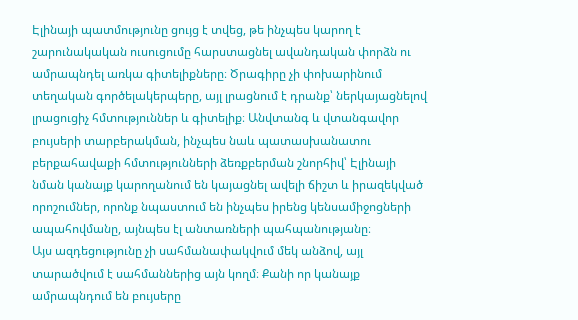Էլինայի պատմությունը ցույց է տվեց, թե ինչպես կարող է շարունակական ուսուցումը հարստացնել ավանդական փորձն ու ամրապնդել առկա գիտելիքները։ Ծրագիրը չի փոխարինում տեղական գործելակերպերը, այլ լրացնում է դրանք՝ ներկայացնելով լրացուցիչ հմտություններ և գիտելիք։ Անվտանգ և վտանգավոր բույսերի տարբերակման, ինչպես նաև պատասխանատու բերքահավաքի հմտությունների ձեռքբերման շնորհիվ՝ Էլինայի նման կանայք կարողանում են կայացնել ավելի ճիշտ և իրազեկված որոշումներ, որոնք նպաստում են ինչպես իրենց կենսամիջոցների ապահովմանը, այնպես էլ անտառների պահպանությանը։
Այս ազդեցությունը չի սահմանափակվում մեկ անձով, այլ տարածվում է սահմաններից այն կողմ։ Քանի որ կանայք ամրապնդում են բույսերը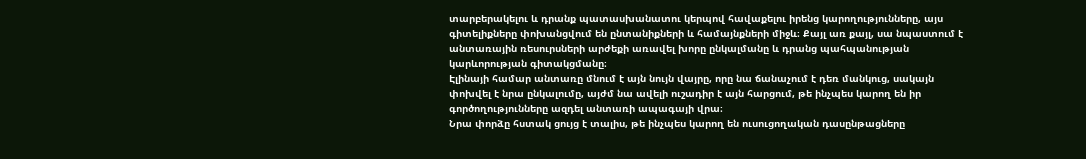տարբերակելու և դրանք պատասխանատու կերպով հավաքելու իրենց կարողությունները, այս գիտելիքները փոխանցվում են ընտանիքների և համայնքների միջև։ Քայլ առ քայլ, սա նպաստում է անտառային ռեսուրսների արժեքի առավել խորը ընկալմանը և դրանց պահպանության կարևորության գիտակցմանը։
Էլինայի համար անտառը մնում է այն նույն վայրը, որը նա ճանաչում է դեռ մանկուց, սակայն փոխվել է նրա ընկալումը, այժմ նա ավելի ուշադիր է այն հարցում, թե ինչպես կարող են իր գործողությունները ազդել անտառի ապագայի վրա։
Նրա փորձը հստակ ցույց է տալիս, թե ինչպես կարող են ուսուցողական դասընթացները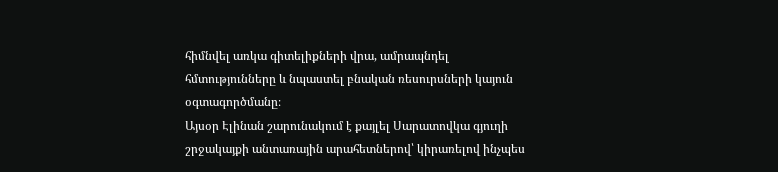հիմնվել առկա գիտելիքների վրա, ամրապնդել հմտությունները և նպաստել բնական ռեսուրսների կայուն օգտագործմանը։
Այսօր Էլինան շարունակում է քայլել Սարատովկա գյուղի շրջակայքի անտառային արահետներով՝ կիրառելով ինչպես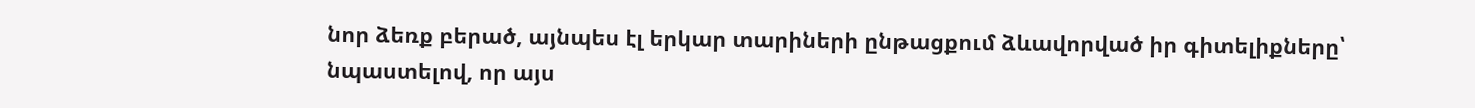նոր ձեռք բերած, այնպես էլ երկար տարիների ընթացքում ձևավորված իր գիտելիքները՝ նպաստելով, որ այս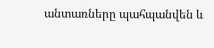անտառները պահպանվեն և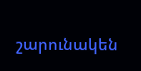շարունակեն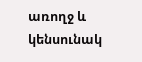առողջ և կենսունակ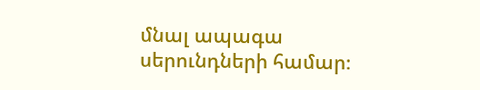մնալ ապագա սերունդների համար։